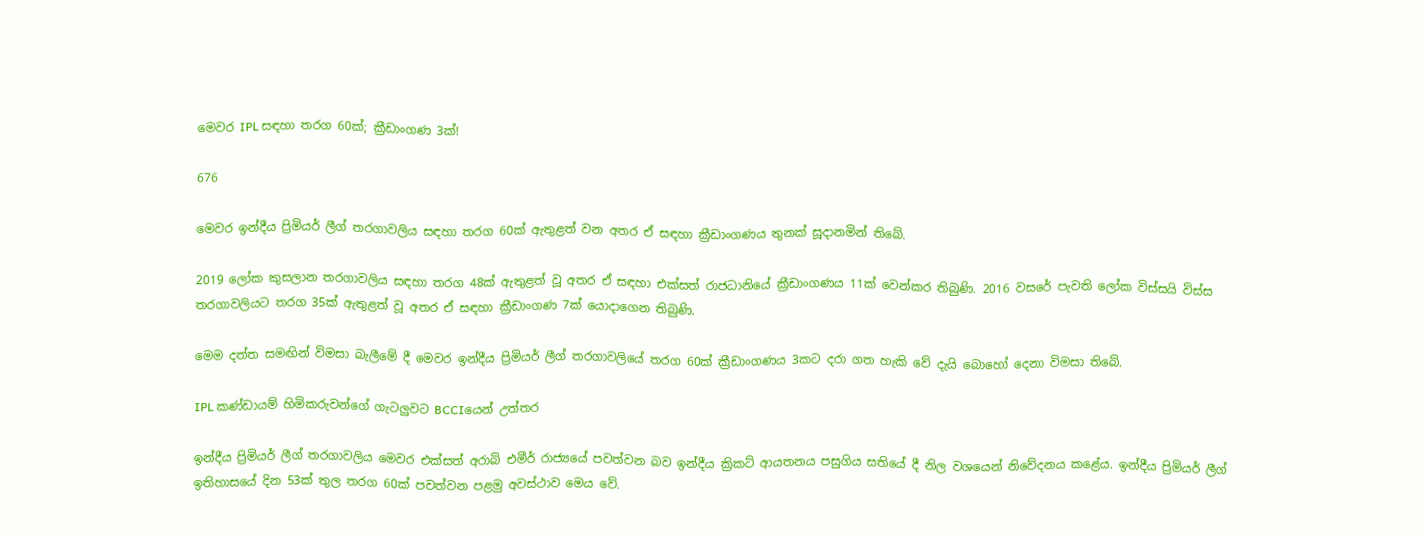මෙවර IPL සඳහා තරග 60ක්; ක්‍රීඩාංගණ 3ක්!

676

මෙවර ඉන්දීය ප්‍රිමියර් ලීග් තරගාවලිය සඳහා තරග 60ක් ඇතුළත් වන අතර ඒ සඳහා ක්‍රීඩාංගණය තුනක් සූදානමින් තිබේ.

2019 ලෝක කුසලාන තරගාවලිය සඳහා තරග 48ක් ඇතුළත් වූ අතර ඒ සඳහා එක්සත් රාජධානියේ ක්‍රීඩාංගණය 11ක් වෙන්කර තිබුණි. 2016 වසරේ පැවති ලෝක විස්සයි විස්ස තරගාවලියට තරග 35ක් ඇතුළත් වූ අතර ඒ සඳහා ක්‍රීඩාංගණ 7ක් යොදාගෙන තිබුණි.

මෙම දත්ත සමඟින් විමසා බැලීමේ දී මෙවර ඉන්දීය ප්‍රිමියර් ලීග් තරගාවලියේ තරග 60ක් ක්‍රීඩාංගණය 3කට දරා ගත හැකි වේ දැයි බොහෝ දෙනා විමසා තිබේ.

IPL කණ්ඩායම් හිමිකරුවන්ගේ ගැටලුවට BCCIයෙන් උත්තර

ඉන්දීය ප්‍රිමියර් ලීග් තරගාවලිය මෙවර එක්සත් අරාබි එමීර් රාජ්‍යයේ පවත්වන බව ඉන්දීය ක්‍රිකට් ආයතනය පසුගිය සතියේ දී නිල වශයෙන් නිවේදනය කළේය. ඉන්දීය ප්‍රිමියර් ලීග් ඉතිහාසයේ දින 53ක් තුල තරග 60ක් පවත්වන පළමු අවස්ථාව මෙය වේ.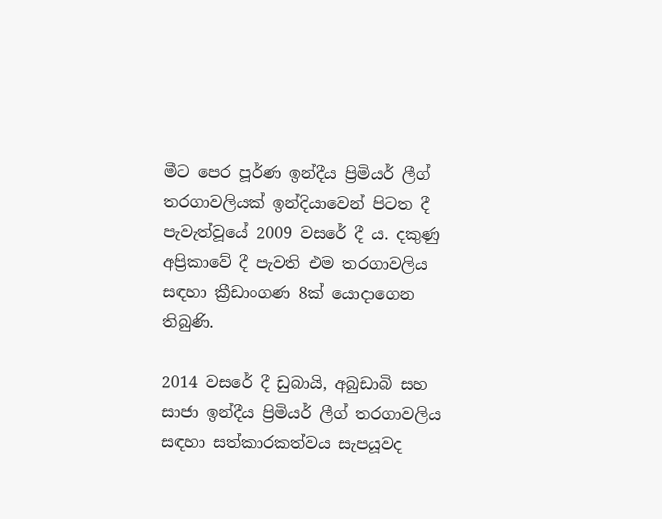මීට පෙර පූර්ණ ඉන්දීය ප්‍රිමියර් ලීග් තරගාවලියක් ඉන්දියාවෙන් පිටත දී පැවැත්වූයේ 2009 වසරේ දී ය. දකුණු අප්‍රිකාවේ දී පැවති එම තරගාවලිය සඳහා ක්‍රීඩාංගණ 8ක් යොදාගෙන තිබුණි.

2014 වසරේ දී ඩුබායි, අබුඩාබි සහ සාජා ඉන්දීය ප්‍රිමියර් ලීග් තරගාවලිය සඳහා සත්කාරකත්වය සැපයූවද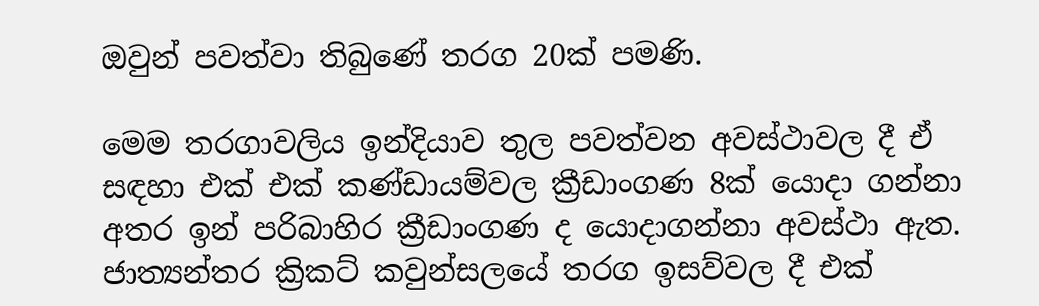ඔවුන් පවත්වා තිබුණේ තරග 20ක් පමණි.

මෙම තරගාවලිය ඉන්දියාව තුල පවත්වන අවස්ථාවල දී ඒ සඳහා එක් එක් කණ්ඩායම්වල ක්‍රීඩාංගණ 8ක් යොදා ගන්නා අතර ඉන් පරිබාහිර ක්‍රීඩාංගණ ද යොදාගන්නා අවස්ථා ඇත. ජාත්‍යන්තර ක්‍රිකට් කවුන්සලයේ තරග ඉසව්වල දී එක්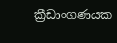ක්‍රීඩාංගණයක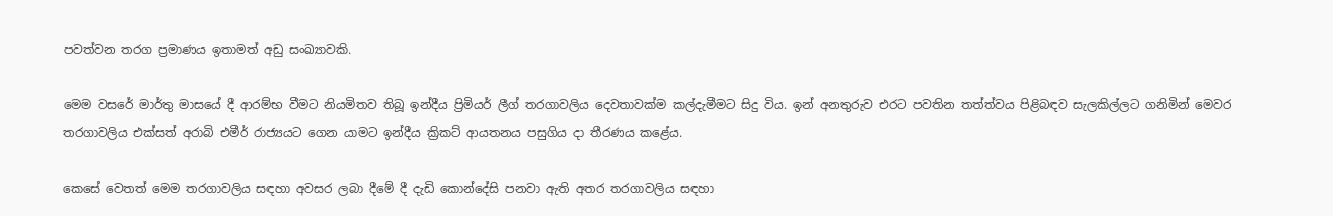පවත්වන තරග ප්‍රමාණය ඉතාමත් අඩු සංඛ්‍යාවකි.

මෙම වසරේ මාර්තු මාසයේ දී ආරම්භ වීමට නියමිතව තිබූ ඉන්දීය ප්‍රිමියර් ලීග් තරගාවලිය දෙවතාවක්ම කල්දැමීමට සිදු විය. ඉන් අනතුරුව එරට පවතින තත්ත්වය පිළිබඳව සැලකිල්ලට ගනිමින් මෙවර තරගාවලිය එක්සත් අරාබි එමීර් රාජ්‍යයට ගෙන යාමට ඉන්දීය ක්‍රිකට් ආයතනය පසුගිය දා තීරණය කළේය.

කෙසේ වෙතත් මෙම තරගාවලිය සඳහා අවසර ලබා දීමේ දී දැඩි කොන්දේසි පනවා ඇති අතර තරගාවලිය සඳහා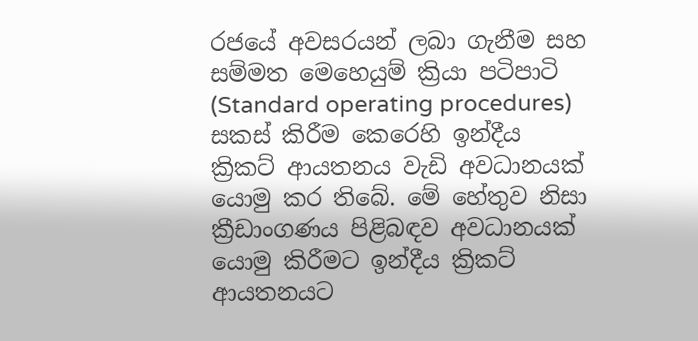රජයේ අවසරයන් ලබා ගැනීම සහ සම්මත මෙහෙයුම් ක්‍රියා පටිපාටි (Standard operating procedures) සකස් කිරීම කෙරෙහි ඉන්දීය ක්‍රිකට් ආයතනය වැඩි අවධානයක් යොමු කර තිබේ. මේ හේතුව නිසා ක්‍රීඩාංගණය පිළිබඳව අවධානයක් යොමු කිරීමට ඉන්දීය ක්‍රිකට් ආයතනයට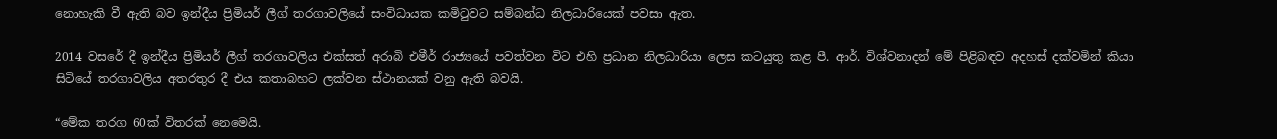නොහැකි වී ඇති බව ඉන්දීය ප්‍රිමියර් ලීග් තරගාවලියේ සංවිධායක කමිටුවට සම්බන්ධ නිලධාරියෙක් පවසා ඇත.

2014 වසරේ දී ඉන්දීය ප්‍රිමියර් ලීග් තරගාවලිය එක්සත් අරාබි එමීර් රාජ්‍යයේ පවත්වන විට එහි ප්‍රධාන නිලධාරියා ලෙස කටයුතු කළ පී. ආර්. විශ්වනාදන් මේ පිළිබඳව අදහස් දක්වමින් කියා සිටියේ තරගාවලිය අතරතුර දී එය කතාබහට ලක්වන ස්ථානයක් වනු ඇති බවයි.

“මේක තරග 60ක් විතරක් නෙමෙයි.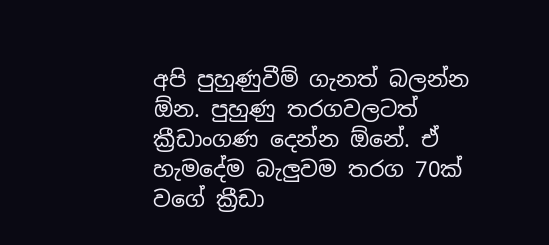අපි පුහුණුවීම් ගැනත් බලන්න ඕන. පුහුණු තරගවලටත් ක්‍රීඩාංගණ දෙන්න ඕනේ. ඒ හැමදේම බැලුවම තරග 70ක් වගේ ක්‍රීඩා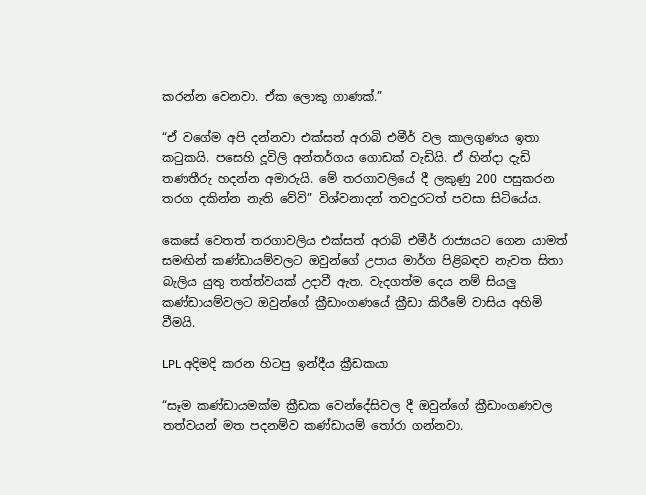කරන්න වෙනවා. ඒක ලොකු ගාණක්.”

“ඒ වගේම අපි දන්නවා එක්සත් අරාබි එමීර් වල කාලගුණය ඉතා කටුකයි. පසෙහි දූවිලි අන්තර්ගය ගොඩක් වැඩියි. ඒ හින්දා දැඩි තණතීරු හදන්න අමාරුයි. මේ තරගාවලියේ දී ලකුණු 200 පසුකරන තරග දකින්න නැති වේවි” විශ්වනාදන් තවදුරටත් පවසා සිටියේය.

කෙසේ වෙතත් තරගාවලිය එක්සත් අරාබි එමීර් රාජ්‍යයට ගෙන යාමත් සමඟින් කණ්ඩායම්වලට ඔවුන්ගේ උපාය මාර්ග පිළිබඳව නැවත සිතා බැලිය යුතු තත්ත්වයක් උදාවී ඇත. වැදගත්ම දෙය නම් සියලු කණ්ඩායම්වලට ඔවුන්ගේ ක්‍රීඩාංගණයේ ක්‍රීඩා කිරීමේ වාසිය අහිමි වීමයි.

LPL අදිමදි කරන හිටපු ඉන්දීය ක්‍රීඩකයා

“සෑම කණ්ඩායමක්ම ක්‍රීඩක වෙන්දේසිවල දී ඔවුන්ගේ ක්‍රීඩාංගණවල තත්වයන් මත පදනම්ව කණ්ඩායම් තෝරා ගන්නවා.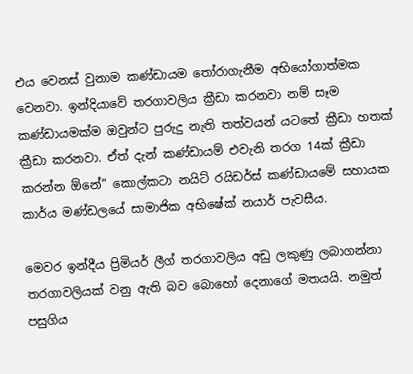එය වෙනස් වුනාම කණ්ඩායම තෝරාගැනීම අභියෝගාත්මක වෙනවා. ඉන්දියාවේ තරගාවලිය ක්‍රීඩා කරනවා නම් සෑම කණ්ඩායමක්ම ඔවුන්ට පුරුදු නැති තත්වයන් යටතේ ක්‍රීඩා හතක් ක්‍රීඩා කරනවා. ඒත් දැන් කණ්ඩායම් එවැනි තරග 14ක් ක්‍රීඩා කරන්න ඕනේ” කොල්කටා නයිට් රයිඩර්ස් කණ්ඩායමේ සහායක කාර්ය මණ්ඩලයේ සාමාජික අභිෂේක් නයාර් පැවසීය.

මෙවර ඉන්දීය ප්‍රිමියර් ලීග් තරගාවලිය අඩු ලකුණු ලබාගන්නා තරගාවලියක් වනු ඇති බව බොහෝ දෙනාගේ මතයයි. නමුත් පසුගිය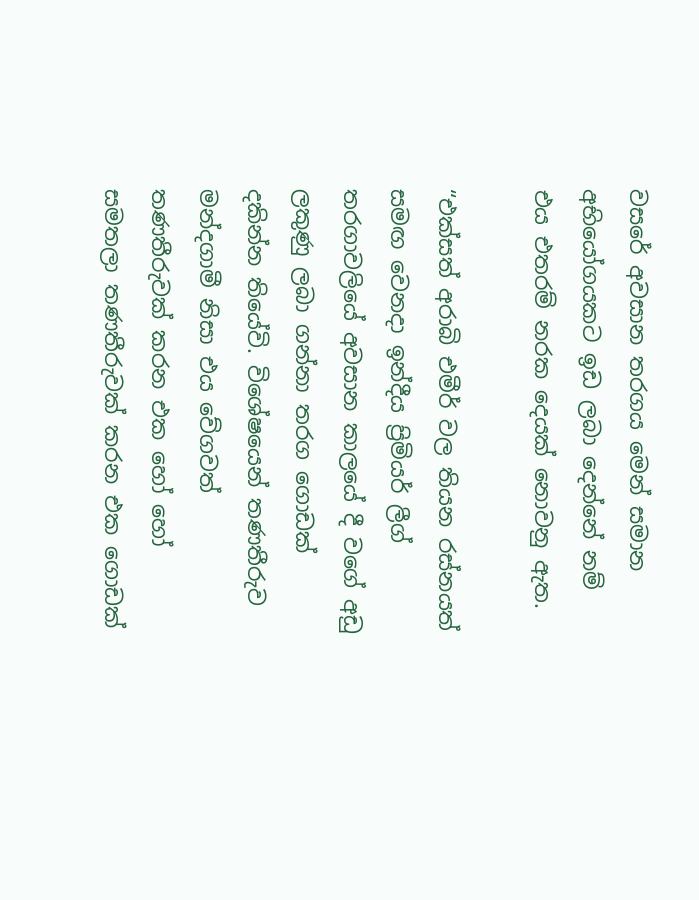වසරේ අවසාන තරගය මෙන් සමාන අභියෝගයකට ඉඩ ලබා දෙන්නේ නම් එය එතරම් නරක දෙයක් නොවනු ඇත.

“එක්සත් අරාබි එමීර් වල තියන රස්නයත් සමඟ වෙනදා ඉන්දීය ප්‍රිමියර් ලීග් තරගාවලියේ අවසාන කාලයේ දී වගේ අඩු ලකුණු ලබා ගන්නා තරග ගොඩක් දකින්න තියේවි. විශේෂයෙන් තණතීරුව මන්දගාමී නිසා එය වේගවත් තණතීරුවක් කරන එක හෝ හෝ සමතලා තණතීරුවක් කරන එක ගොඩක්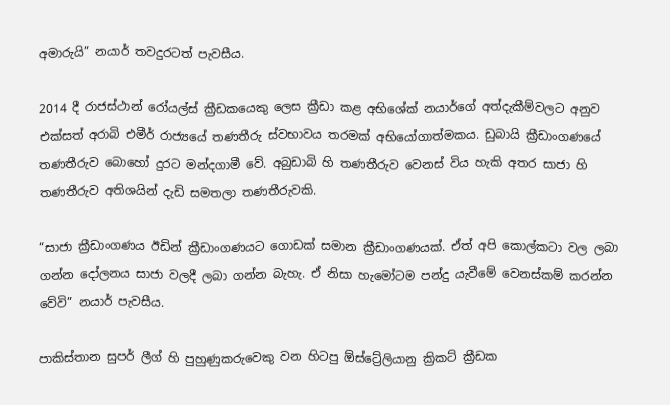අමාරුයි” නයාර් තවදුරටත් පැවසීය.

2014 දී රාජස්ථාන් රෝයල්ස් ක්‍රීඩකයෙකු ලෙස ක්‍රීඩා කළ අභිශේක් නයාර්ගේ අත්දැකීම්වලට අනුව එක්සත් අරාබි එමීර් රාජ්‍යයේ තණතීරු ස්වභාවය තරමක් අභියෝගාත්මකය. ඩුබායි ක්‍රීඩාංගණයේ තණතීරුව බොහෝ දුරට මන්දගාමී වේ. අබුඩාබි හි තණතීරුව වෙනස් විය හැකි අතර සාජා හි තණතීරුව අතිශයින් දැඩි සමතලා තණතීරුවකි.

“සාජා ක්‍රීඩාංගණය ඊඩින් ක්‍රීඩාංගණයට ගොඩක් සමාන ක්‍රීඩාංගණයක්. ඒත් අපි කොල්කටා වල ලබා ගන්න දෝලනය සාජා වලදී ලබා ගන්න බැහැ. ඒ නිසා හැමෝටම පන්දු යැවීමේ වෙනස්කම් කරන්න වේවි” නයාර් පැවසීය.

පාකිස්තාන සුපර් ලීග් හි පුහුණුකරුවෙකු වන හිටපු ඕස්ට්‍රේලියානු ක්‍රිකට් ක්‍රීඩක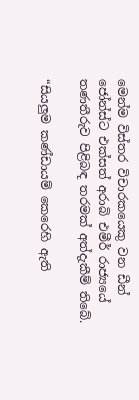මෙන්ම විස්තර විචාරකයෙකු වන ඩීන් ජෝන්ස්ට එක්සත් අරාබි එමීර් රාජ්‍යයේ තණතීරුව පිළිබඳ තරමක් අත්දැකීම් තිබේ.

“සියලුම කණ්ඩායම් කෙරෙහි ඇති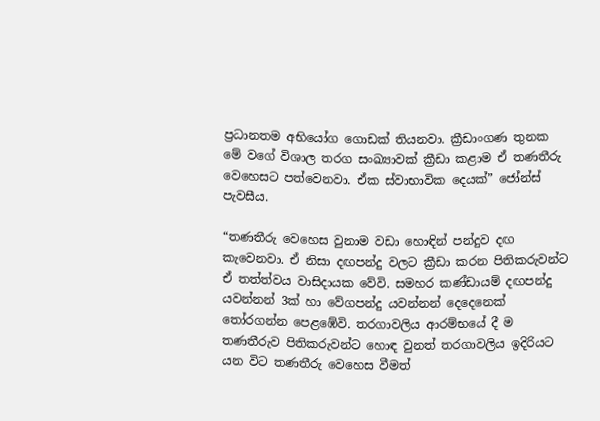ප්‍රධානතම අභියෝග ගොඩක් තියනවා. ක්‍රීඩාංගණ තුනක මේ වගේ විශාල තරග සංඛ්‍යාවක් ක්‍රීඩා කළාම ඒ තණතීරු වෙහෙසට පත්වෙනවා. ඒක ස්වාභාවික දෙයක්” ජෝන්ස් පැවසීය.

“තණතීරු වෙහෙස වුනාම වඩා හොඳින් පන්දුව දඟ කැවෙනවා. ඒ නිසා දඟපන්දු වලට ක්‍රීඩා කරන පිතිකරුවන්ට ඒ තත්ත්වය වාසිදායක වේවි. සමහර කණ්ඩායම් දඟපන්දු යවන්නන් 3ක් හා වේගපන්දු යවන්නන් දෙදෙනෙක් තෝරගන්න පෙළඹේවි. තරගාවලිය ආරම්භයේ දී ම තණතීරුව පිතිකරුවන්ට හොඳ වුනත් තරගාවලිය ඉදිරියට යන විට තණතීරු වෙහෙස වීමත්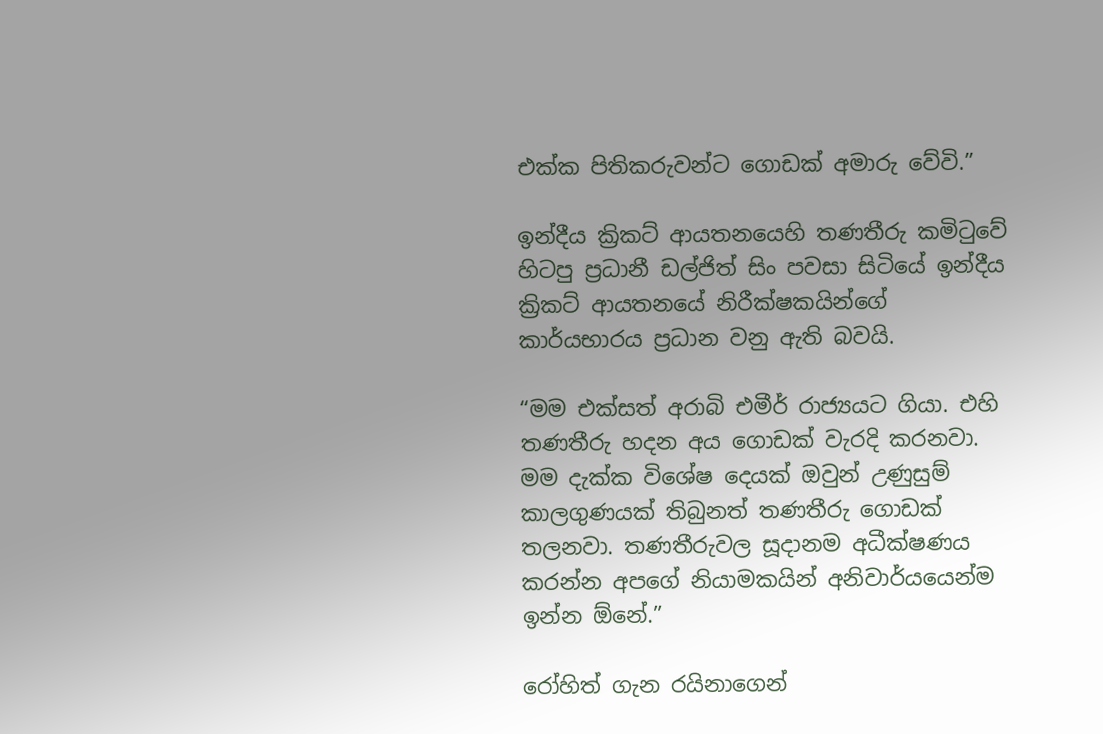එක්ක පිතිකරුවන්ට ගොඩක් අමාරු වේවි.”

ඉන්දීය ක්‍රිකට් ආයතනයෙහි තණතීරු කමිටුවේ හිටපු ප්‍රධානී ඩල්ජිත් සිං පවසා සිටියේ ඉන්දීය ක්‍රිකට් ආයතනයේ නිරීක්ෂකයින්ගේ කාර්යභාරය ප්‍රධාන වනු ඇති බවයි.

“මම එක්සත් අරාබි එමීර් රාජ්‍යයට ගියා. එහි තණතීරු හදන අය ගොඩක් වැරදි කරනවා. මම දැක්ක විශේෂ දෙයක් ඔවුන් උණුසුම් කාලගුණයක් තිබුනත් තණතීරු ගොඩක් තලනවා. තණතීරුවල සූදානම අධීක්ෂණය කරන්න අපගේ නියාමකයින් අනිවාර්යයෙන්ම ඉන්න ඕනේ.”

රෝහිත් ගැන රයිනාගෙන්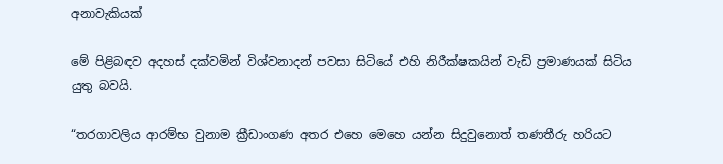අනාවැකියක්

මේ පිළිබඳව අදහස් දක්වමින් විශ්වනාදන් පවසා සිටියේ එහි නිරීක්ෂකයින් වැඩි ප්‍රමාණයක් සිටිය යුතු බවයි.

“තරගාවලිය ආරම්භ වුනාම ක්‍රීඩාංගණ අතර එහෙ මෙහෙ යන්න සිදුවුනොත් තණතීරු හරියට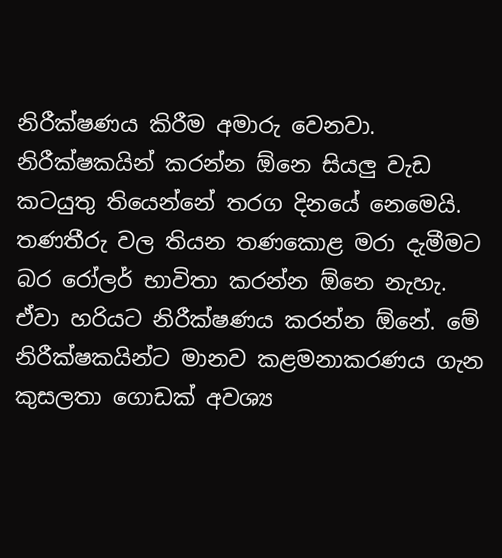නිරීක්ෂණය කිරීම අමාරු වෙනවා. නිරීක්ෂකයින් කරන්න ඕනෙ සියලු වැඩ කටයුතු තියෙන්නේ තරග දිනයේ නෙමෙයි. තණතීරු වල තියන තණකොළ මරා දැමීමට බර රෝලර් භාවිතා කරන්න ඕනෙ නැහැ. ඒවා හරියට නිරීක්ෂණය කරන්න ඕනේ. මේ නිරීක්ෂකයින්ට මානව කළමනාකරණය ගැන කුසලතා ගොඩක් අවශ්‍ය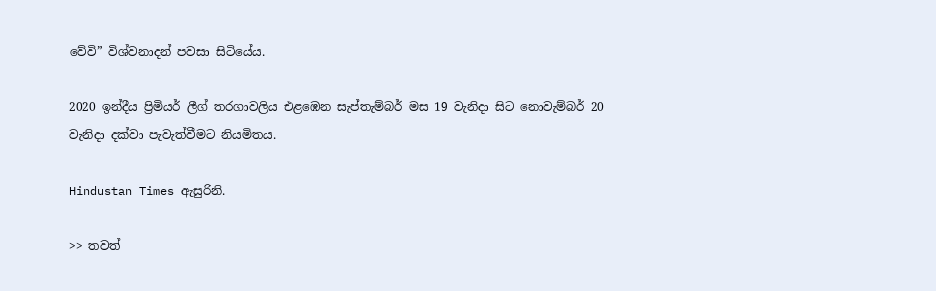වේවි” විශ්වනාදන් පවසා සිටියේය.

2020 ඉන්දීය ප්‍රිමියර් ලීග් තරගාවලිය එළඹෙන සැප්තැම්බර් මස 19 වැනිදා සිට නොවැම්බර් 20 වැනිදා දක්වා පැවැත්වීමට නියමිතය.

Hindustan Times ඇසුරිනි.

>> තවත්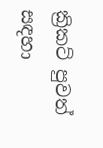ක්‍රිකට් පුවත් සඳහා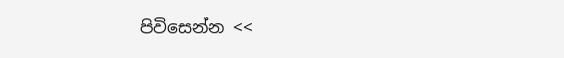පිවිසෙන්න <<